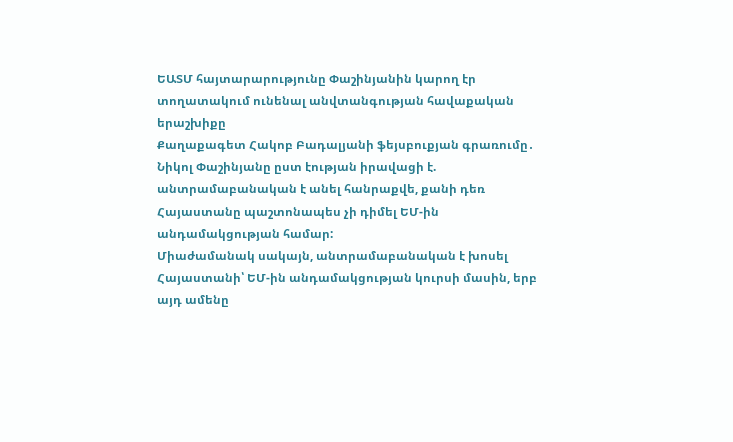ԵԱՏՄ հայտարարությունը Փաշինյանին կարող էր տողատակում ունենալ անվտանգության հավաքական երաշխիքը
Քաղաքագետ Հակոբ Բադալյանի ֆեյսբուքյան գրառումը․
Նիկոլ Փաշինյանը ըստ էության իրավացի է. անտրամաբանական է անել հանրաքվե, քանի դեռ Հայաստանը պաշտոնապես չի դիմել ԵՄ-ին անդամակցության համար:
Միաժամանակ սակայն, անտրամաբանական է խոսել Հայաստանի՝ ԵՄ-ին անդամակցության կուրսի մասին, երբ այդ ամենը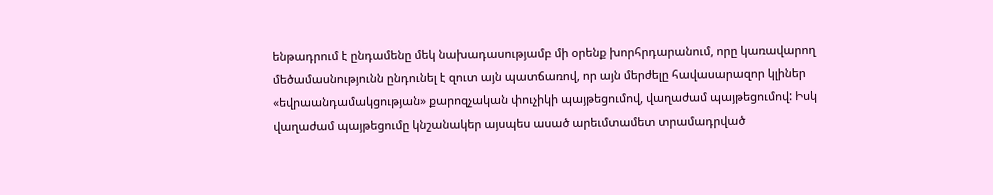ենթադրում է ընդամենը մեկ նախադասությամբ մի օրենք խորհրդարանում, որը կառավարող մեծամասնությունն ընդունել է զուտ այն պատճառով, որ այն մերժելը հավասարազոր կլիներ «եվրաանդամակցության» քարոզչական փուչիկի պայթեցումով, վաղաժամ պայթեցումով: Իսկ վաղաժամ պայթեցումը կնշանակեր այսպես ասած արեւմտամետ տրամադրված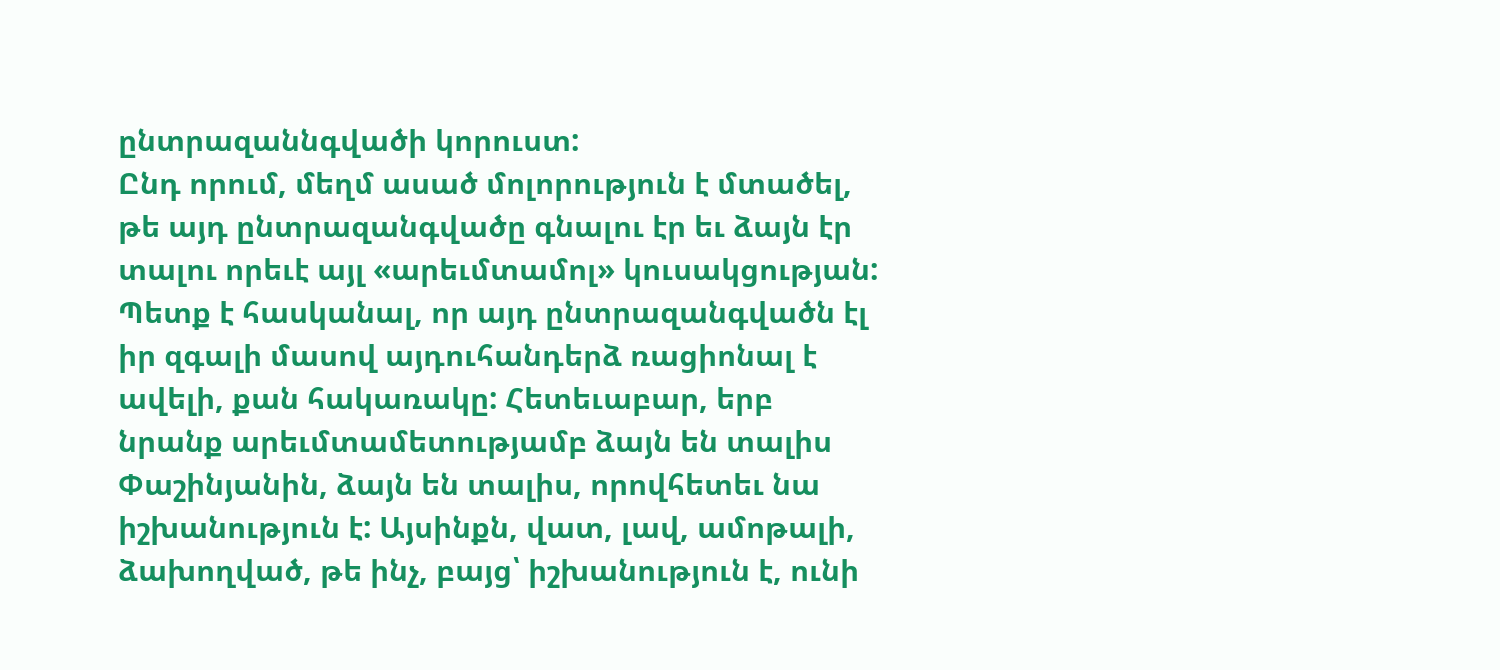ընտրազաննգվածի կորուստ:
Ընդ որում, մեղմ ասած մոլորություն է մտածել, թե այդ ընտրազանգվածը գնալու էր եւ ձայն էր տալու որեւէ այլ «արեւմտամոլ» կուսակցության:
Պետք է հասկանալ, որ այդ ընտրազանգվածն էլ իր զգալի մասով այդուհանդերձ ռացիոնալ է ավելի, քան հակառակը: Հետեւաբար, երբ նրանք արեւմտամետությամբ ձայն են տալիս Փաշինյանին, ձայն են տալիս, որովհետեւ նա իշխանություն է: Այսինքն, վատ, լավ, ամոթալի, ձախողված, թե ինչ, բայց՝ իշխանություն է, ունի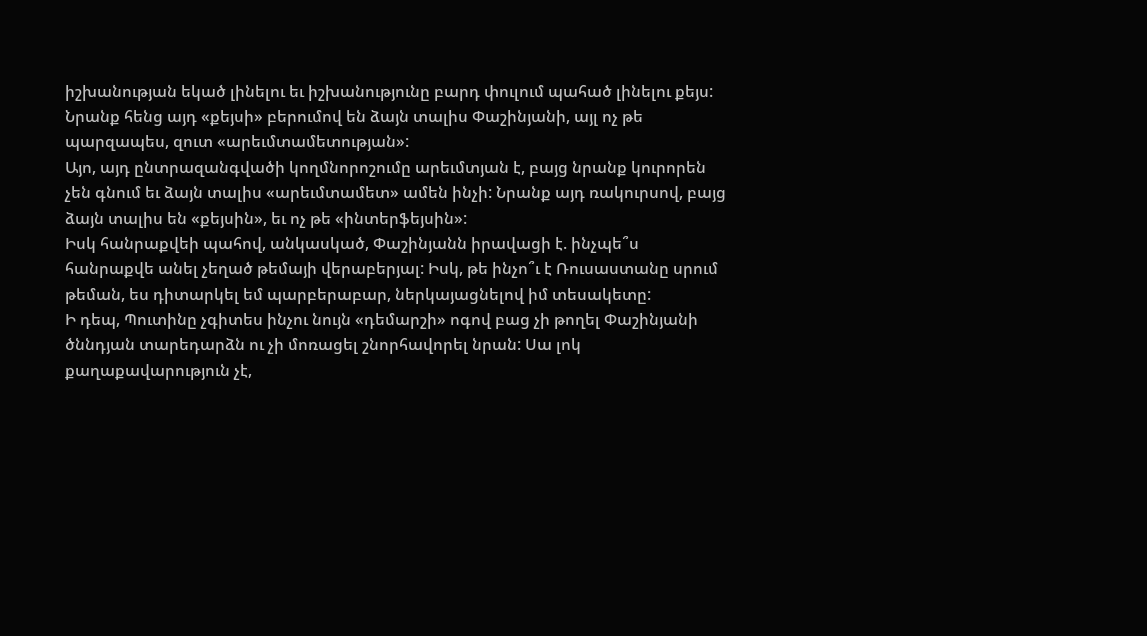իշխանության եկած լինելու եւ իշխանությունը բարդ փուլում պահած լինելու քեյս: Նրանք հենց այդ «քեյսի» բերումով են ձայն տալիս Փաշինյանի, այլ ոչ թե պարզապես, զուտ «արեւմտամետության»:
Այո, այդ ընտրազանգվածի կողմնորոշումը արեւմտյան է, բայց նրանք կուրորեն չեն գնում եւ ձայն տալիս «արեւմտամետ» ամեն ինչի: Նրանք այդ ռակուրսով, բայց ձայն տալիս են «քեյսին», եւ ոչ թե «ինտերֆեյսին»:
Իսկ հանրաքվեի պահով, անկասկած, Փաշինյանն իրավացի է. ինչպե՞ս հանրաքվե անել չեղած թեմայի վերաբերյալ: Իսկ, թե ինչո՞ւ է Ռուսաստանը սրում թեման, ես դիտարկել եմ պարբերաբար, ներկայացնելով իմ տեսակետը:
Ի դեպ, Պուտինը չգիտես ինչու նույն «դեմարշի» ոգով բաց չի թողել Փաշինյանի ծննդյան տարեդարձն ու չի մոռացել շնորհավորել նրան: Սա լոկ քաղաքավարություն չէ,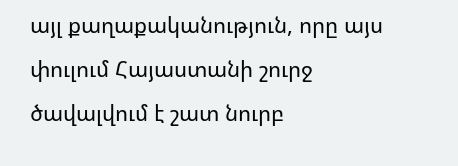այլ քաղաքականություն, որը այս փուլում Հայաստանի շուրջ ծավալվում է շատ նուրբ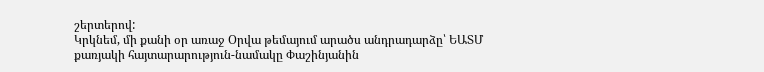շերտերով:
Կրկնեմ, մի քանի օր առաջ Օրվա թեմայում արածս անդրադարձը՝ ԵԱՏՄ քառյակի հայտարարություն-նամակը Փաշինյանին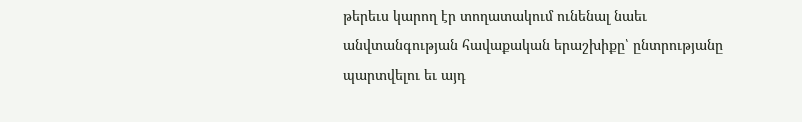թերեւս կարող էր տողատակում ունենալ նաեւ անվտանգության հավաքական երաշխիքը՝ ընտրությանը պարտվելու եւ այդ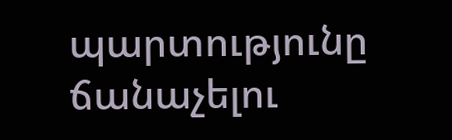պարտությունը ճանաչելու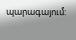պարագայում: